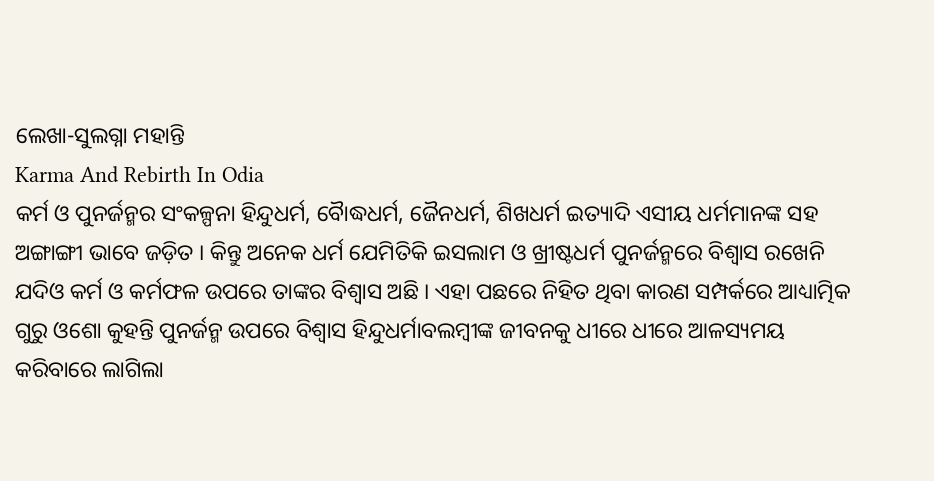ଲେଖା-ସୁଲଗ୍ନା ମହାନ୍ତି
Karma And Rebirth In Odia
କର୍ମ ଓ ପୁନର୍ଜନ୍ମର ସଂକଳ୍ପନା ହିନ୍ଦୁଧର୍ମ, ବୋୖଦ୍ଧଧର୍ମ, ଜୈନଧର୍ମ, ଶିଖଧର୍ମ ଇତ୍ୟାଦି ଏସୀୟ ଧର୍ମମାନଙ୍କ ସହ ଅଙ୍ଗାଙ୍ଗୀ ଭାବେ ଜଡ଼ିତ । କିନ୍ତୁ ଅନେକ ଧର୍ମ ଯେମିତିକି ଇସଲାମ ଓ ଖ୍ରୀଷ୍ଟଧର୍ମ ପୁନର୍ଜନ୍ମରେ ବିଶ୍ୱାସ ରଖେନି ଯଦିଓ କର୍ମ ଓ କର୍ମଫଳ ଉପରେ ତାଙ୍କର ବିଶ୍ୱାସ ଅଛି । ଏହା ପଛରେ ନିହିତ ଥିବା କାରଣ ସମ୍ପର୍କରେ ଆଧ୍ୟାତ୍ମିକ ଗୁରୁ ଓଶୋ କୁହନ୍ତି ପୁନର୍ଜନ୍ମ ଉପରେ ବିଶ୍ୱାସ ହିନ୍ଦୁଧର୍ମାବଲମ୍ବୀଙ୍କ ଜୀବନକୁ ଧୀରେ ଧୀରେ ଆଳସ୍ୟମୟ କରିବାରେ ଲାଗିଲା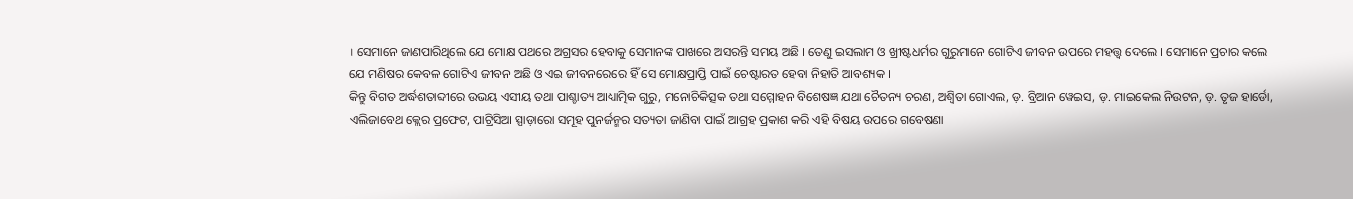। ସେମାନେ ଜାଣପାରିଥିଲେ ଯେ ମୋକ୍ଷ ପଥରେ ଅଗ୍ରସର ହେବାକୁ ସେମାନଙ୍କ ପାଖରେ ଅସରନ୍ତି ସମୟ ଅଛି । ତେଣୁ ଇସଲାମ ଓ ଖ୍ରୀଷ୍ଟଧର୍ମର ଗୁରୁମାନେ ଗୋଟିଏ ଜୀବନ ଉପରେ ମହତ୍ତ୍ୱ ଦେଲେ । ସେମାନେ ପ୍ରଚାର କଲେ ଯେ ମଣିଷର କେବଳ ଗୋଟିଏ ଜୀବନ ଅଛି ଓ ଏଇ ଜୀବନରେରେ ହିଁ ସେ ମୋକ୍ଷପ୍ରାପ୍ତି ପାଇଁ ଚେଷ୍ଟାରତ ହେବା ନିହାତି ଆବଶ୍ୟକ ।
କିନ୍ତୁ ବିଗତ ଅର୍ଦ୍ଧଶତାବ୍ଦୀରେ ଉଭୟ ଏସୀୟ ତଥା ପାଶ୍ଚାତ୍ୟ ଆଧ୍ୟାତ୍ମିକ ଗୁରୁ, ମନୋଚିକିତ୍ସକ ତଥା ସମ୍ମୋହନ ବିଶେଷଜ୍ଞ ଯଥା ଚୈତନ୍ୟ ଚରଣ, ଅଶ୍ବିତା ଗୋଏଲ, ଡ଼. ବ୍ରିଆନ ୱେଇସ, ଡ଼. ମାଇକେଲ ନିଉଟନ, ଡ଼. ତୃଜ ହାର୍ଡୋ, ଏଲିଜାବେଥ କ୍ଲେର ପ୍ରଫେଟ, ପାଟ୍ରିସିଆ ସ୍ପାଡ଼ାରୋ ସମୂହ ପୁନର୍ଜନ୍ମର ସତ୍ୟତା ଜାଣିବା ପାଇଁ ଆଗ୍ରହ ପ୍ରକାଶ କରି ଏହି ବିଷୟ ଉପରେ ଗବେଷଣା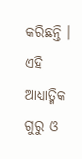କରିଛନ୍ତି । ଏହି ଆଧ୍ୟାତ୍ମିକ ଗୁରୁ ଓ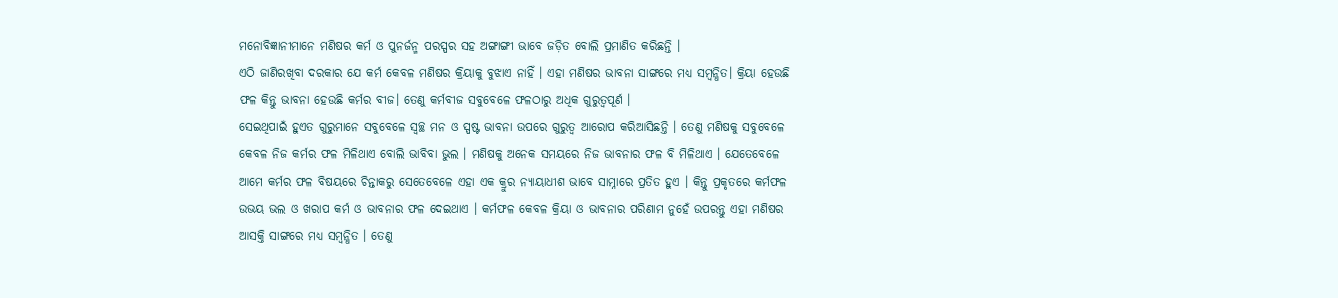ମନୋବିଜ୍ଞାନୀମାନେ ମଣିଷର କର୍ମ ଓ ପୁନର୍ଜନ୍ମ ପରସ୍ପର ସହ ଅଙ୍ଗାଙ୍ଗୀ ଭାବେ ଜଡ଼ିତ ବୋଲି ପ୍ରମାଣିତ କରିଛନ୍ତି ।
ଏଠି ଜାଣିରଖିବା ଦରକାର ଯେ କର୍ମ କେବଳ ମଣିଷର କ୍ରିୟାକୁ ବୁଝାଏ ନାହିଁ । ଏହା ମଣିଷର ଭାବନା ସାଙ୍ଗରେ ମଧ୍ୟ ସମ୍ବନ୍ଧିତ। କ୍ରିୟା ହେଉଛି ଫଳ କିନ୍ତୁ ଭାବନା ହେଉଛି କର୍ମର ବୀଜ। ତେଣୁ କର୍ମବୀଜ ସବୁବେଳେ ଫଳଠାରୁ ଅଧିକ ଗୁରୁତ୍ୱପୂର୍ଣ ।
ସେଇଥିପାଇଁ ହୁଏତ ଗୁରୁମାନେ ସବୁବେଳେ ସ୍ୱଚ୍ଛ ମନ ଓ ସ୍ପଷ୍ଟ ଭାବନା ଉପରେ ଗୁରୁତ୍ୱ ଆରୋପ କରିଆସିଛନ୍ତି । ତେଣୁ ମଣିଷକୁ ସବୁବେଳେ କେବଳ ନିଜ କର୍ମର ଫଳ ମିଳିଥାଏ ବୋଲି ଭାବିବା ଭୁଲ । ମଣିଷକୁ ଅନେକ ସମୟରେ ନିଜ ଭାବନାର ଫଳ ବି ମିଳିଥାଏ । ଯେତେବେଳେ ଆମେ କର୍ମର ଫଳ ବିଷୟରେ ଚିନ୍ତାକରୁ ସେତେବେଳେ ଏହା ଏକ କ୍ରୁର ନ୍ୟାୟାଧୀଶ ଭାବେ ସାମ୍ନାରେ ପ୍ରତିତ ହୁଏ । କିନ୍ତୁ ପ୍ରକୃତରେ କର୍ମଫଳ ଉଭୟ ଭଲ ଓ ଖରାପ କର୍ମ ଓ ଭାବନାର ଫଳ ଦେଇଥାଏ । କର୍ମଫଳ କେବଳ କ୍ରିୟା ଓ ଭାବନାର ପରିଣାମ ନୁହେଁ ଉପରନ୍ତୁ ଏହା ମଣିଷର ଆସକ୍ତି ସାଙ୍ଗରେ ମଧ୍ୟ ସମ୍ବନ୍ଧିତ । ତେଣୁ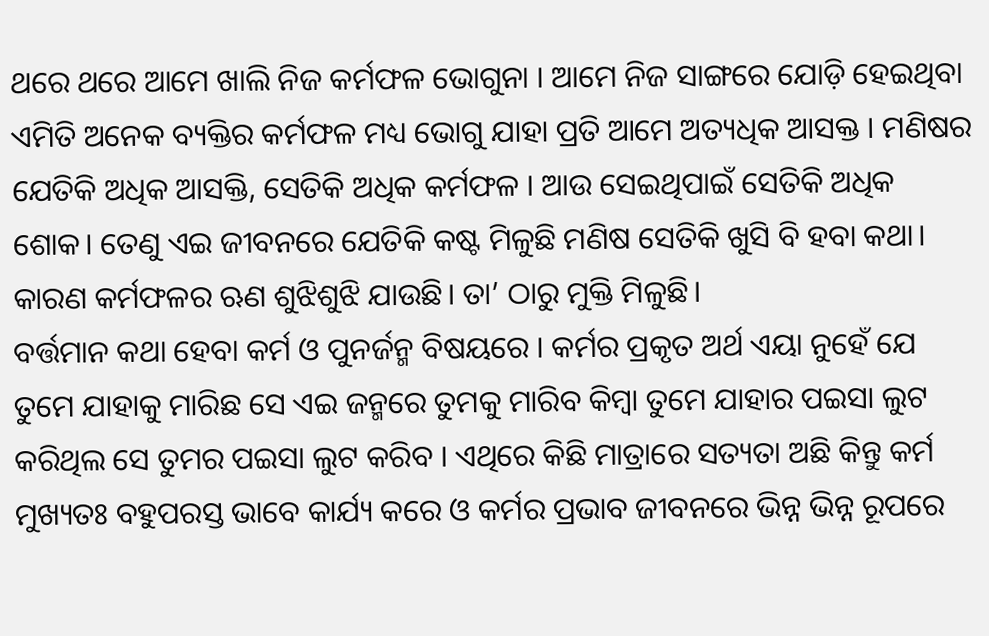ଥରେ ଥରେ ଆମେ ଖାଲି ନିଜ କର୍ମଫଳ ଭୋଗୁନା । ଆମେ ନିଜ ସାଙ୍ଗରେ ଯୋଡ଼ି ହେଇଥିବା ଏମିତି ଅନେକ ବ୍ୟକ୍ତିର କର୍ମଫଳ ମଧ୍ୟ ଭୋଗୁ ଯାହା ପ୍ରତି ଆମେ ଅତ୍ୟଧିକ ଆସକ୍ତ । ମଣିଷର ଯେତିକି ଅଧିକ ଆସକ୍ତି, ସେତିକି ଅଧିକ କର୍ମଫଳ । ଆଉ ସେଇଥିପାଇଁ ସେତିକି ଅଧିକ ଶୋକ। ତେଣୁ ଏଇ ଜୀବନରେ ଯେତିକି କଷ୍ଟ ମିଳୁଛି ମଣିଷ ସେତିକି ଖୁସି ବି ହବା କଥା। କାରଣ କର୍ମଫଳର ଋଣ ଶୁଝିଶୁଝି ଯାଉଛି। ତା’ ଠାରୁ ମୁକ୍ତି ମିଳୁଛି।
ବର୍ତ୍ତମାନ କଥା ହେବା କର୍ମ ଓ ପୁନର୍ଜନ୍ମ ବିଷୟରେ । କର୍ମର ପ୍ରକୃତ ଅର୍ଥ ଏୟା ନୁହେଁ ଯେ ତୁମେ ଯାହାକୁ ମାରିଛ ସେ ଏଇ ଜନ୍ମରେ ତୁମକୁ ମାରିବ କିମ୍ବା ତୁମେ ଯାହାର ପଇସା ଲୁଟ କରିଥିଲ ସେ ତୁମର ପଇସା ଲୁଟ କରିବ । ଏଥିରେ କିଛି ମାତ୍ରାରେ ସତ୍ୟତା ଅଛି କିନ୍ତୁ କର୍ମ ମୁଖ୍ୟତଃ ବହୁପରସ୍ତ ଭାବେ କାର୍ଯ୍ୟ କରେ ଓ କର୍ମର ପ୍ରଭାବ ଜୀବନରେ ଭିନ୍ନ ଭିନ୍ନ ରୂପରେ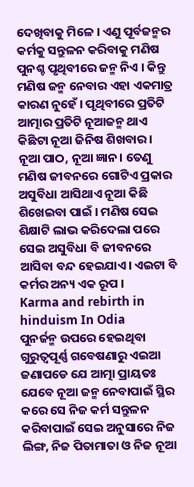ଦେଖିବାକୁ ମିଳେ । ଏଣୁ ପୂର୍ବଜନ୍ମର କର୍ମକୁ ସନ୍ତୁଳନ କରିବାକୁ ମଣିଷ ପୁନଶ୍ଚ ପୃଥିବୀରେ ଜନ୍ମ ନିଏ । କିନ୍ତୁ ମଣିଷ ଜନ୍ମ ନେବାର ଏହା ଏକମାତ୍ର କାରଣ ନୁହେଁ । ପୃଥିବୀରେ ପ୍ରତିଟି ଆତ୍ମାର ପ୍ରତିଟି ନୂଆଜନ୍ମ ଥାଏ କିଛିଟା ନୂଆ ଜିନିଷ ଶିଖବାର । ନୂଆ ପାଠ, ନୂଆ ଜ୍ଞାନ । ତେଣୁ ମଣିଷ ଜୀବନରେ ଗୋଟିଏ ପ୍ରକାର ଅସୁବିଧା ଆସିଥାଏ ନୂଆ କିଛି ଶିଖେଇବା ପାଇଁ । ମଣିଷ ସେଇ ଶିକ୍ଷାଟି ଲାଭ କରିଦେଲା ପରେ ସେଇ ଅସୁବିଧା ବି ଜୀବନରେ ଆସିବା ବନ୍ଦ ହେଇଯାଏ। ଏଇଟା ବି କର୍ମର ଅନ୍ୟ ଏକ ରୂପ ।
Karma and rebirth in hinduism In Odia
ପୁନର୍ଜନ୍ମ ଉପରେ ହେଇଥିବା ଗୁରୁତ୍ୱପୂର୍ଣ୍ଣ ଗବେଷଣାରୁ ଏଇଆ ଜଣାପଡେ ଯେ ଆତ୍ମା ପ୍ରାୟତଃ ଯେବେ ନୂଆ ଜନ୍ମ ନେବାପାଇଁ ସ୍ଥିର କରେ ସେ ନିଜ କର୍ମ ସନ୍ତୁଳନ କରିବାପାଇଁ ସେଇ ଅନୁସାରେ ନିଜ ଲିଙ୍ଗ, ନିଜ ପିତାମାତା ଓ ନିଜ ନୂଆ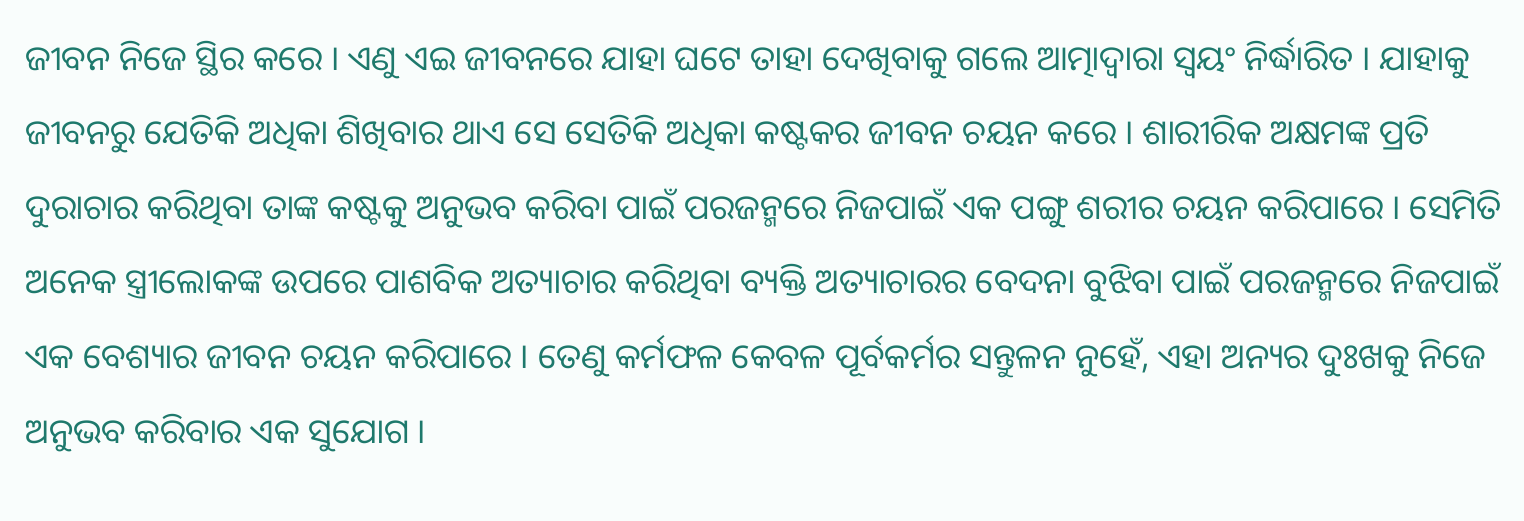ଜୀବନ ନିଜେ ସ୍ଥିର କରେ । ଏଣୁ ଏଇ ଜୀବନରେ ଯାହା ଘଟେ ତାହା ଦେଖିବାକୁ ଗଲେ ଆତ୍ମାଦ୍ୱାରା ସ୍ୱୟଂ ନିର୍ଦ୍ଧାରିତ । ଯାହାକୁ ଜୀବନରୁ ଯେତିକି ଅଧିକା ଶିଖିବାର ଥାଏ ସେ ସେତିକି ଅଧିକା କଷ୍ଟକର ଜୀବନ ଚୟନ କରେ । ଶାରୀରିକ ଅକ୍ଷମଙ୍କ ପ୍ରତି ଦୁରାଚାର କରିଥିବା ତାଙ୍କ କଷ୍ଟକୁ ଅନୁଭବ କରିବା ପାଇଁ ପରଜନ୍ମରେ ନିଜପାଇଁ ଏକ ପଙ୍ଗୁ ଶରୀର ଚୟନ କରିପାରେ । ସେମିତି ଅନେକ ସ୍ତ୍ରୀଲୋକଙ୍କ ଉପରେ ପାଶବିକ ଅତ୍ୟାଚାର କରିଥିବା ବ୍ୟକ୍ତି ଅତ୍ୟାଚାରର ବେଦନା ବୁଝିବା ପାଇଁ ପରଜନ୍ମରେ ନିଜପାଇଁ ଏକ ବେଶ୍ୟାର ଜୀବନ ଚୟନ କରିପାରେ । ତେଣୁ କର୍ମଫଳ କେବଳ ପୂର୍ବକର୍ମର ସନ୍ତୁଳନ ନୁହେଁ, ଏହା ଅନ୍ୟର ଦୁଃଖକୁ ନିଜେ ଅନୁଭବ କରିବାର ଏକ ସୁଯୋଗ ।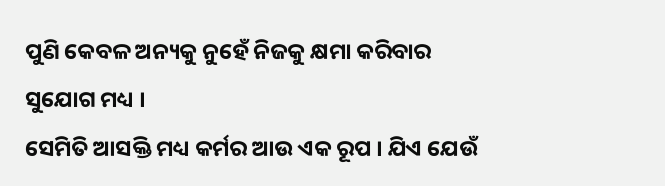ପୁଣି କେବଳ ଅନ୍ୟକୁ ନୁହେଁ ନିଜକୁ କ୍ଷମା କରିବାର ସୁଯୋଗ ମଧ୍ୟ ।
ସେମିତି ଆସକ୍ତି ମଧ୍ୟ କର୍ମର ଆଉ ଏକ ରୂପ । ଯିଏ ଯେଉଁ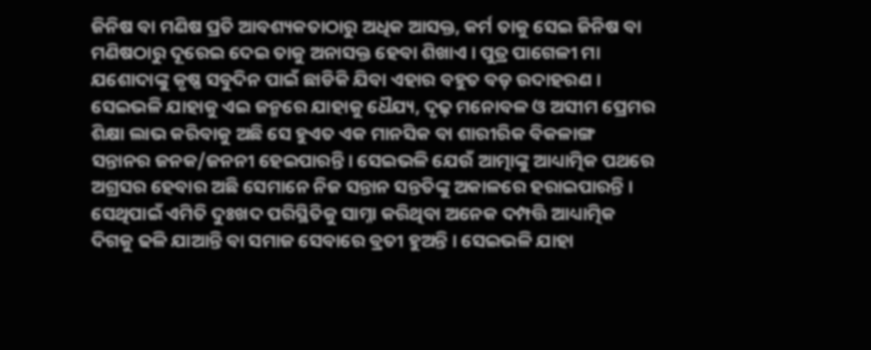ଜିନିଷ ବା ମଣିଷ ପ୍ରତି ଆବଶ୍ୟକତାଠାରୁ ଅଧିକ ଆସକ୍ତ, କର୍ମ ତାକୁ ସେଇ ଜିନିଷ ବା ମଣିଷଠାରୁ ଦୂରେଇ ଦେଇ ତାକୁ ଅନାସକ୍ତ ହେବା ଶିଖାଏ । ପୁତ୍ର ପାଗେଳୀ ମା ଯଶୋଦାଙ୍କୁ କୃଷ୍ଣ ସବୁଦିନ ପାଇଁ ଛାଡିକି ଯିବା ଏହାର ବହୁତ ବଡ଼ ଉଦାହରଣ । ସେଇଭଳି ଯାହାକୁ ଏଇ ଜନ୍ମରେ ଯାହାକୁ ଧୈଯ୍ୟ, ଦୃଢ଼ ମନୋବଳ ଓ ଅସୀମ ପ୍ରେମର ଶିକ୍ଷା ଲାଭ କରିବାକୁ ଅଛି ସେ ହୁଏତ ଏକ ମାନସିକ ବା ଶାରୀରିକ ବିକଳାଙ୍ଗ ସନ୍ତାନର ଜନକ/ଜନନୀ ହେଇପାରନ୍ତି । ସେଇଭଳି ଯେଉଁ ଆତ୍ମାଙ୍କୁ ଆଧ୍ୟାତ୍ମିକ ପଥରେ ଅଗ୍ରସର ହେବାର ଅଛି ସେମାନେ ନିଜ ସନ୍ତାନ ସନ୍ତତିଙ୍କୁ ଅକାଳରେ ହରାଇପାରନ୍ତି । ସେଥିପାଇଁ ଏମିତି ଦୁଃଖଦ ପରିସ୍ଥିତିକୁ ସାମ୍ନା କରିଥିବା ଅନେକ ଦମ୍ପତ୍ତି ଆଧ୍ୟାତ୍ମିକ ଦିଗକୁ ଢଳି ଯାଆନ୍ତି ବା ସମାଜ ସେବାରେ ବ୍ରତୀ ହୁଅନ୍ତି । ସେଇଭଳି ଯାହା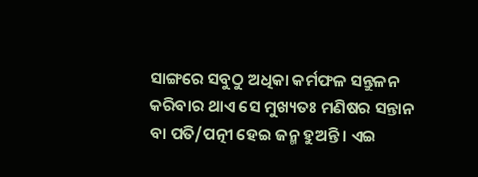ସାଙ୍ଗରେ ସବୁଠୁ ଅଧିକା କର୍ମଫଳ ସନ୍ତୁଳନ କରିବାର ଥାଏ ସେ ମୁଖ୍ୟତଃ ମଣିଷର ସନ୍ତାନ ବା ପତି/ପତ୍ନୀ ହେଇ ଜନ୍ମ ହୁଅନ୍ତି । ଏଇ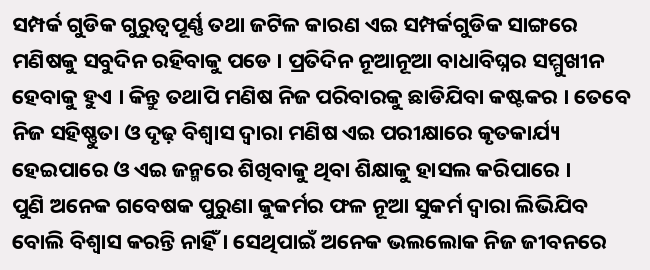ସମ୍ପର୍କ ଗୁଡିକ ଗୁରୁତ୍ୱପୂର୍ଣ୍ଣ ତଥା ଜଟିଳ କାରଣ ଏଇ ସମ୍ପର୍କଗୁଡିକ ସାଙ୍ଗରେ ମଣିଷକୁ ସବୁଦିନ ରହିବାକୁ ପଡେ । ପ୍ରତିଦିନ ନୂଆନୂଆ ବାଧାବିଘ୍ନର ସମ୍ମୁଖୀନ ହେବାକୁ ହୁଏ । କିନ୍ତୁ ତଥାପି ମଣିଷ ନିଜ ପରିବାରକୁ ଛାଡିଯିବା କଷ୍ଟକର । ତେବେ ନିଜ ସହିଷ୍ଣୁତା ଓ ଦୃଢ଼ ବିଶ୍ୱାସ ଦ୍ୱାରା ମଣିଷ ଏଇ ପରୀକ୍ଷାରେ କୃତକାର୍ଯ୍ୟ ହେଇପାରେ ଓ ଏଇ ଜନ୍ମରେ ଶିଖିବାକୁ ଥିବା ଶିକ୍ଷାକୁ ହାସଲ କରିପାରେ ।
ପୁଣି ଅନେକ ଗବେଷକ ପୁରୁଣା କୁକର୍ମର ଫଳ ନୂଆ ସୁକର୍ମ ଦ୍ୱାରା ଲିଭିଯିବ ବୋଲି ବିଶ୍ୱାସ କରନ୍ତି ନାହିଁ । ସେଥିପାଇଁ ଅନେକ ଭଲଲୋକ ନିଜ ଜୀବନରେ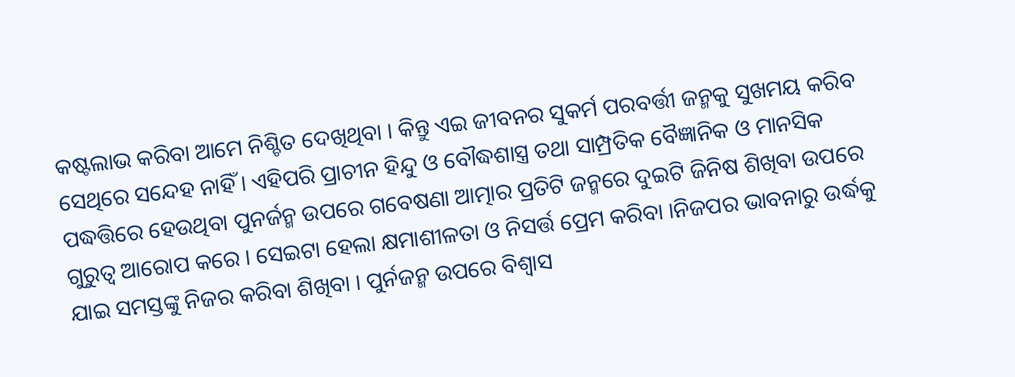କଷ୍ଟଲାଭ କରିବା ଆମେ ନିଶ୍ଚିତ ଦେଖିଥିବା । କିନ୍ତୁ ଏଇ ଜୀବନର ସୁକର୍ମ ପରବର୍ତ୍ତୀ ଜନ୍ମକୁ ସୁଖମୟ କରିବ ସେଥିରେ ସନ୍ଦେହ ନାହିଁ । ଏହିପରି ପ୍ରାଚୀନ ହିନ୍ଦୁ ଓ ବୌଦ୍ଧଶାସ୍ତ୍ର ତଥା ସାମ୍ପ୍ରତିକ ବୈଜ୍ଞାନିକ ଓ ମାନସିକ ପଦ୍ଧତ୍ତିରେ ହେଉଥିବା ପୁନର୍ଜନ୍ମ ଉପରେ ଗବେଷଣା ଆତ୍ମାର ପ୍ରତିଟି ଜନ୍ମରେ ଦୁଇଟି ଜିନିଷ ଶିଖିବା ଉପରେ ଗୁରୁତ୍ୱ ଆରୋପ କରେ । ସେଇଟା ହେଲା କ୍ଷମାଶୀଳତା ଓ ନିସର୍ତ୍ତ ପ୍ରେମ କରିବା ।ନିଜପର ଭାବନାରୁ ଉର୍ଦ୍ଧକୁ ଯାଇ ସମସ୍ତଙ୍କୁ ନିଜର କରିବା ଶିଖିବା । ପୁର୍ନଜନ୍ମ ଉପରେ ବିଶ୍ୱାସ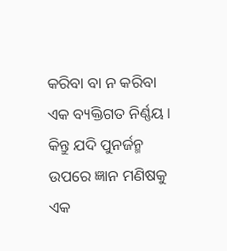କରିବା ବା ନ କରିବା ଏକ ବ୍ୟକ୍ତିଗତ ନିର୍ଣ୍ଣୟ । କିନ୍ତୁ ଯଦି ପୁନର୍ଜନ୍ମ ଉପରେ ଜ୍ଞାନ ମଣିଷକୁ ଏକ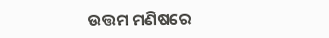ଉତ୍ତମ ମଣିଷରେ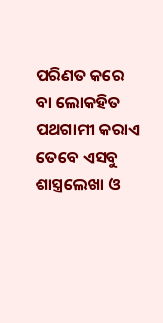ପରିଣତ କରେ ବା ଲୋକହିତ ପଥଗାମୀ କରାଏ ତେବେ ଏସବୁ ଶାସ୍ତ୍ରଲେଖା ଓ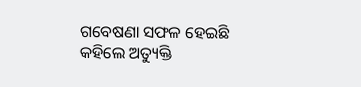ଗବେଷଣା ସଫଳ ହେଇଛି କହିଲେ ଅତ୍ୟୁକ୍ତି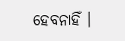ହେବନାହିଁ ।